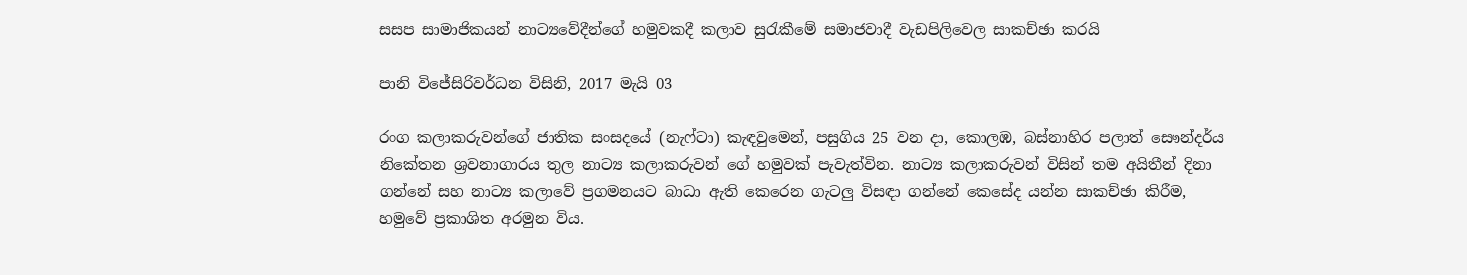සසප සාමාජිකයන් නාට්‍යවේදීන්ගේ හමුවකදී කලාව සුරැකීමේ සමාජවාදී වැඩපිලිවෙල සාකච්ඡා කරයි

පානි විජේසිරිවර්ධන විසිනි, 2017 මැයි 03

රංග කලාකරුවන්ගේ ජාතික සංසදයේ (නැෆ්ටා) කැඳවුමෙන්, පසුගිය 25 වන දා, කොලඹ, බස්නාහිර පලාත් සෞන්දර්ය නිකේතන ශ්‍රවනාගාරය තුල නාට්‍ය කලාකරුවන් ගේ හමුවක් පැවැත්වින. නාට්‍ය කලාකරුවන් විසින් තම අයිතීන් දිනා ගන්නේ සහ නාට්‍ය කලාවේ ප්‍රගමනයට බාධා ඇති කෙරෙන ගැටලු විසඳා ගන්නේ කෙසේද යන්න සාකච්ඡා කිරීම, හමුවේ ප්‍රකාශිත අරමුන විය.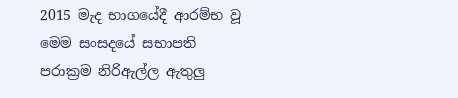2015 මැද භාගයේදී ආරම්භ වූ මෙම සංසදයේ සභාපති පරාක්‍රම නිරිඇල්ල ඇතුලු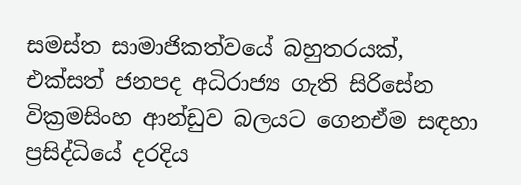සමස්ත සාමාජිකත්වයේ බහුතරයක්, එක්සත් ජනපද අධිරාජ්‍ය ගැති සිරිසේන වික්‍රමසිංහ ආන්ඩුව බලයට ගෙනඒම සඳහා ප්‍රසිද්ධියේ දරදිය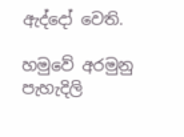ඇද්දෝ වෙති.

හමුවේ අරමුනු පැහැදිලි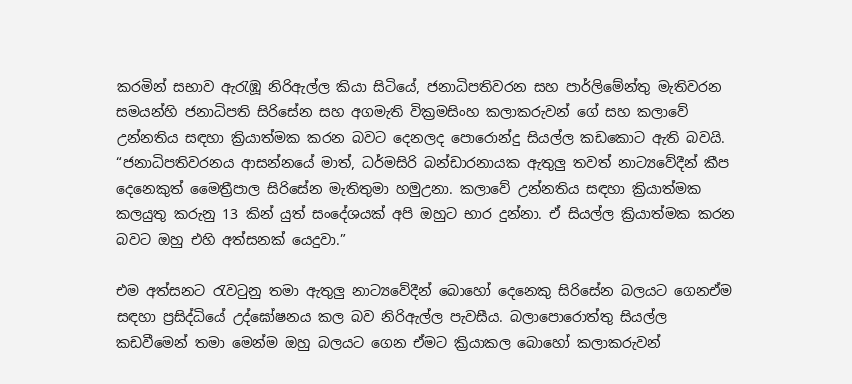කරමින් සභාව ඇරැඹූ නිරිඇල්ල කියා සිටියේ, ජනාධිපතිවරන සහ පාර්ලිමේන්තු මැතිවරන සමයන්හි ජනාධිපති සිරිසේන සහ අගමැති වික්‍රමසිංහ කලාකරුවන් ගේ සහ කලාවේ උන්නතිය සඳහා ක්‍රියාත්මක කරන බවට දෙනලද පොරොන්දු සියල්ල කඩකොට ඇති බවයි. “ජනාධිපතිවරනය ආසන්නයේ මාත්, ධර්මසිරි බන්ඩාරනායක ඇතුලු තවත් නාට්‍යවේදීන් කීප දෙනෙකුත් මෛත්‍රීපාල සිරිසේන මැතිතුමා හමුඋනා. කලාවේ උන්නතිය සඳහා ක්‍රියාත්මක කලයුතු කරුනු 13 කින් යුත් සංදේශයක් අපි ඔහුට භාර දුන්නා. ඒ සියල්ල ක්‍රියාත්මක කරන බවට ඔහු එහි අත්සනක් යෙදුවා.”

එම අත්සනට රැවටුනු තමා ඇතුලු නාට්‍යවේදීන් බොහෝ දෙනෙකු සිරිසේන බලයට ගෙනඒම සඳහා ප්‍රසිද්ධියේ උද්ඝෝෂනය කල බව නිරිඇල්ල පැවසීය. බලාපොරොත්තු සියල්ල කඩවීමෙන් තමා මෙන්ම ඔහු බලයට ගෙන ඒමට ක්‍රියාකල බොහෝ කලාකරුවන්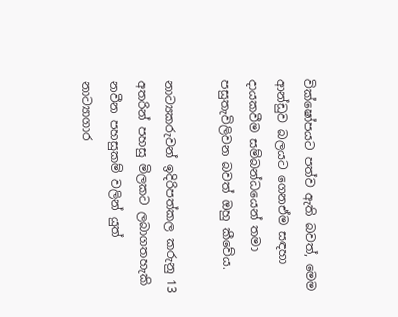වික්ෂෝපයට පත්ව ඇති බවත්, මෙම ආන්ඩුව බලයට ගෙනඒම සඳහා දායකවීම සම්බන්ධයෙන් තමා පසුතැවිලිවන බවත් ඔහු කීවේය.

නාට්‍යකරුවන් ඉදිරිපත්කල කරුනු 13 අතරින් පහසු මිලකට ලබාගතහැකි නවීන පහසුකම් වලින් යුත් නාට්‍යාගාර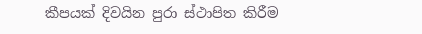කීපයක් දිවයින පුරා ස්ථාපිත කිරීම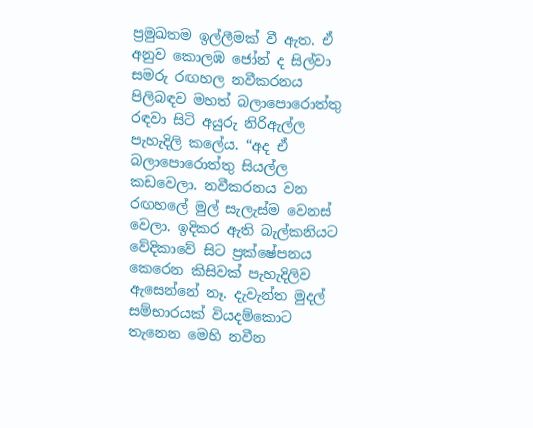ප්‍රමුඛතම ඉල්ලීමක් වී ඇත. ඒ අනුව කොලඹ ජෝන් ද සිල්වා සමරු රඟහල නවීකරනය පිලිබඳව මහත් බලාපොරොත්තු රඳවා සිටි අයුරු නිරිඇල්ල පැහැදිලි කලේය. “අද ඒ බලාපොරොත්තු සියල්ල කඩවෙලා. නවීකරනය වන රඟහලේ මුල් සැලැස්ම වෙනස් වෙලා. ඉදිකර ඇති බැල්කනියට වේදිකාවේ සිට ප්‍රක්ෂේපනය කෙරෙන කිසිවක් පැහැදිලිව ඇසෙන්නේ නෑ. දැවැන්ත මුදල් සම්භාරයක් වියදම්කොට තැනෙන මෙහි නවීන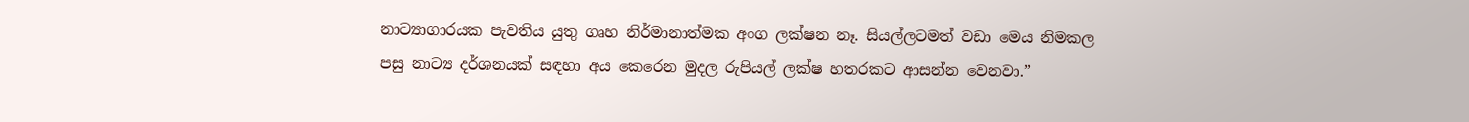නාට්‍යාගාරයක පැවතිය යුතු ගෘහ නිර්මානාත්මක අංග ලක්ෂන නෑ. සියල්ලටමත් වඩා මෙය නිමකල පසු නාට්‍ය දර්ශනයක් සඳහා අය කෙරෙන මුදල රුපියල් ලක්ෂ හතරකට ආසන්න වෙනවා.”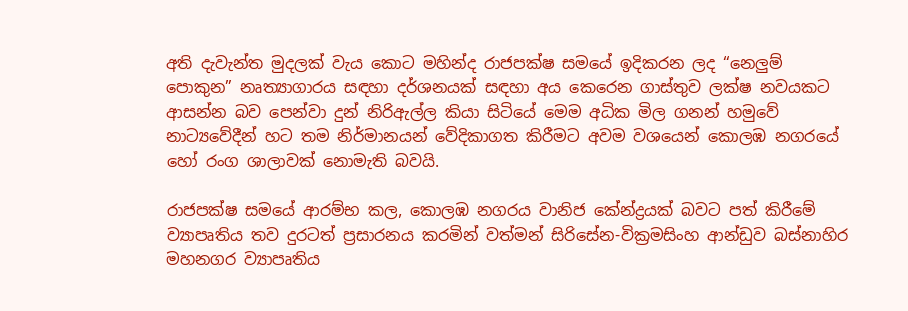අති දැවැන්ත මුදලක් වැය කොට මහින්ද රාජපක්ෂ සමයේ ඉදිකරන ලද “නෙලුම් පොකුන” නෘත්‍යාගාරය සඳහා දර්ශනයක් සඳහා අය කෙරෙන ගාස්තුව ලක්ෂ නවයකට ආසන්න බව පෙන්වා දුන් නිරිඇල්ල කියා සිටියේ මෙම අධික මිල ගනන් හමුවේ නාට්‍යවේදීන් හට තම නිර්මානයන් වේදිකාගත කිරීමට අවම වශයෙන් කොලඹ නගරයේ හෝ රංග ශාලාවක් නොමැති බවයි.

රාජපක්ෂ සමයේ ආරම්භ කල, කොලඹ නගරය වානිජ කේන්ද්‍රයක් බවට පත් කිරීමේ ව්‍යාපෘතිය තව දුරටත් ප්‍රසාරනය කරමින් වත්මන් සිරිසේන-වික්‍රමසිංහ ආන්ඩුව බස්නාහිර මහනගර ව්‍යාපෘතිය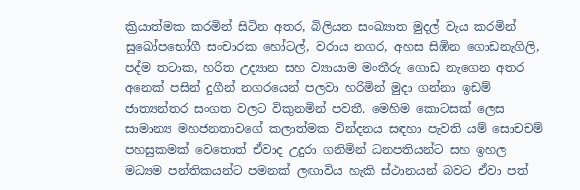ක්‍රියාත්මක කරමින් සිටින අතර, බිලියන සංඛ්‍යාත මුදල් වැය කරමින් සුඛෝපභෝගී සංචාරක හෝටල්, වරාය නගර, අහස සිඹින ගොඩනැගිලි, පද්ම තටාක, හරිත උද්‍යාන සහ ව්‍යායාම මංතීරු ගොඩ නැගෙන අතර අනෙක් පසින් දුගීන් නගරයෙන් පලවා හරිමින් මුදා ගන්නා ඉඩම් ජාත්‍යන්තර සංගත වලට විකුනමින් පවතී. මෙහිම කොටසක් ලෙස සාමාන්‍ය මහජනතාවගේ කලාත්මක වින්දනය සඳහා පැවති යම් සොචචම් පහසුකමක් වෙතොත් ඒවාද උදුරා ගනිමින් ධනපතියන්ට සහ ඉහල මධ්‍යම පන්තිකයන්ට පමනක් ලඟාවිය හැකි ස්ථානයන් බවට ඒවා පත්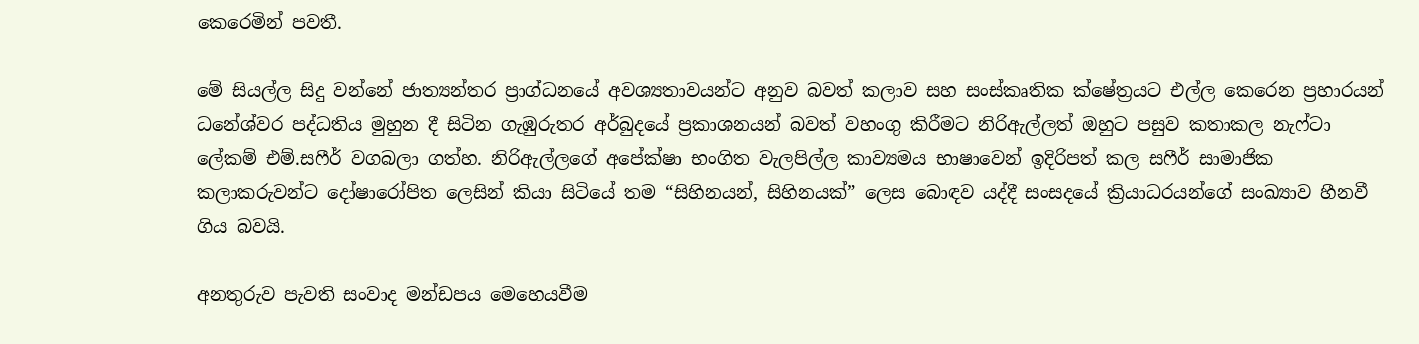කෙරෙමින් පවතී.

මේ සියල්ල සිදු වන්නේ ජාත්‍යන්තර ප්‍රාග්ධනයේ අවශ්‍යතාවයන්ට අනුව බවත් කලාව සහ සංස්කෘතික ක්ෂේත්‍රයට එල්ල කෙරෙන ප්‍රහාරයන් ධනේශ්වර පද්ධතිය මුහුන දී සිටින ගැඹුරුතර අර්බුදයේ ප්‍රකාශනයන් බවත් වහංගු කිරීමට නිරිඇල්ලත් ඔහුට පසුව කතාකල නැෆ්ටා ලේකම් එම්.සෆීර් වගබලා ගත්හ. නිරිඇල්ලගේ අපේක්ෂා භංගිත වැලපිල්ල කාව්‍යමය භාෂාවෙන් ඉදිරිපත් කල සෆීර් සාමාජික කලාකරුවන්ට දෝෂාරෝපිත ලෙසින් කියා සිටියේ තම “සිහිනයන්, සිහිනයක්” ලෙස බොඳව යද්දී සංසදයේ ක්‍රියාධරයන්ගේ සංඛ්‍යාව හීනවී ගිය බවයි.

අනතුරුව පැවති සංවාද මන්ඩපය මෙහෙයවීම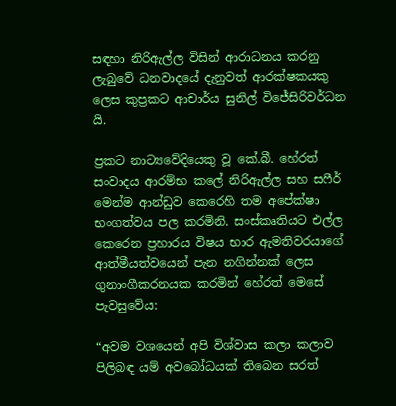සඳහා නිරිඇල්ල විසින් ආරාධනය කරනු ලැබුවේ ධනවාදයේ දැනුවත් ආරක්ෂකයකු ලෙස කුප්‍රකට ආචාර්ය සුනිල් විජේසිරිවර්ධන යි.

ප්‍රකට නාට්‍යවේදියෙකු වූ කේ.බී. හේරත් සංවාදය ආරම්භ කලේ නිරිඇල්ල සහ සෆීර් මෙන්ම ආන්ඩුව කෙරෙහි තම අපේක්ෂා භංගත්වය පල කරමිනි. සංස්කෘතියට එල්ල කෙරෙන ප්‍රහාරය විෂය භාර ඇමතිවරයාගේ ආත්මීයත්වයෙන් පැන නගින්නක් ලෙස ගුනාංගීකරනයක කරමින් හේරත් මෙසේ පැවසුවේය:

“අවම වශයෙන් අපි විශ්වාස කලා කලාව පිලිබඳ යම් අවබෝධයක් තිබෙන සරත්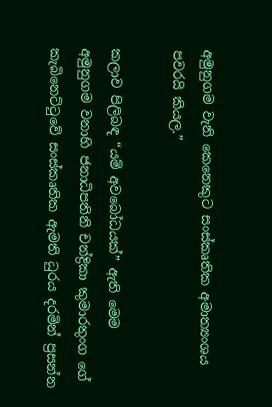අමුනුගම වැනි කෙනෙකුට සංස්කෘතික අමාත්‍යංශය පවරයි කියල.”

කලාව පිලිබඳ “යම් අවබෝධයක්” ඇති මෙම අමුනුගම වනාහි ජනාධිපතිනි චන්ද්‍රිකා කුමාරතුංග ගේ කැබිනෙට්ටුවේ සංස්කෘතික ඇමති ධුරය දරමින් ප්‍රසන්න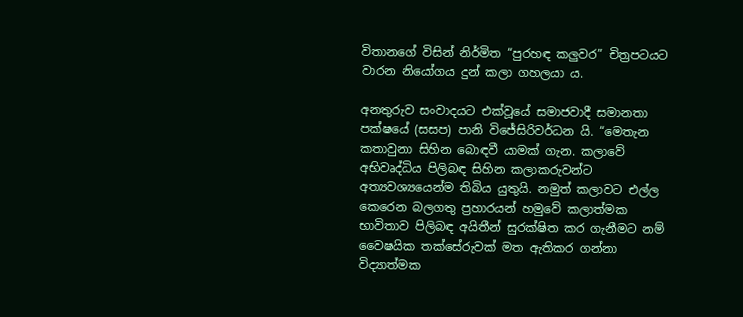විතානගේ විසින් නිර්මිත “පුරහඳ කලුවර” චිත්‍රපටයට වාරන නියෝගය දුන් කලා ගහලයා ය.

අනතුරුව සංවාදයට එක්වූයේ සමාජවාදී සමානතා පක්ෂයේ (සසප) පානි විජේසිරිවර්ධන යි. “මෙතැන කතාවුනා සිහින බොඳවී යාමක් ගැන. කලාවේ අභිවෘද්ධිය පිලිබඳ සිහින කලාකරුවන්ට අත්‍යවශ්‍යයෙන්ම තිබිය යුතුයි. නමුත් කලාවට එල්ල කෙරෙන බලගතු ප්‍රහාරයන් හමුවේ කලාත්මක භාවිතාව පිලිබඳ අයිතීන් සුරක්ෂිත කර ගැනීමට නම් වෛෂයික තක්සේරුවක් මත ඇතිකර ගන්නා විද්‍යාත්මක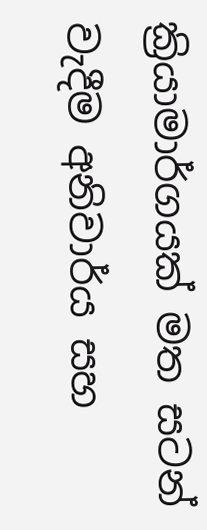ක්‍රියාමාර්ගයක් මත සටන් වැදීම අනිවාර්ය සහ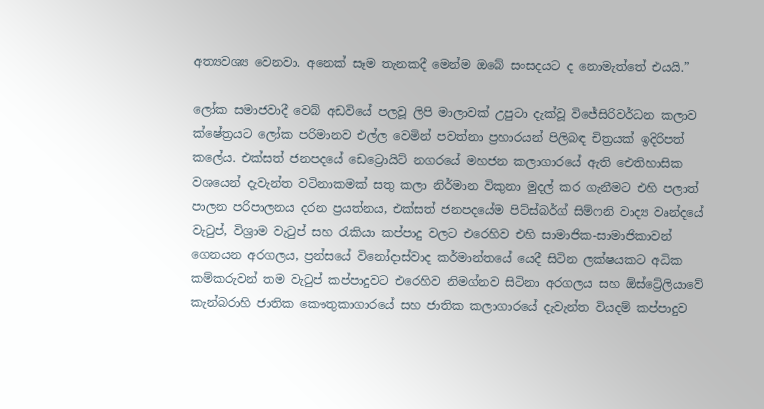අත්‍යවශ්‍ය වෙනවා. අනෙක් සෑම තැනකදී මෙන්ම ඔබේ සංසදයට ද නොමැත්තේ එයයි.”

ලෝක සමාජවාදී වෙබ් අඩවියේ පලවූ ලිපි මාලාවක් උපුටා දැක්වූ විජේසිරිවර්ධන කලාව ක්ෂේත්‍රයට ලෝක පරිමානව එල්ල වෙමින් පවත්නා ප්‍රහාරයන් පිලිබඳ චිත්‍රයක් ඉදිරිපත් කලේය. එක්සත් ජනපදයේ ඩෙට්‍රොයිට් නගරයේ මහජන කලාගාරයේ ඇති ඓතිහාසික වශයෙන් දැවැන්ත වටිනාකමක් සතු කලා නිර්මාන විකුනා මුදල් කර ගැනීමට එහි පලාත් පාලන පරිපාලනය දරන ප්‍රයත්නය, එක්සත් ජනපදයේම පිට්ස්බර්ග් සිම්ෆනි වාද්‍ය වෘන්දයේ වැටුප්, විශ්‍රාම වැටුප් සහ රැකියා කප්පාදු වලට එරෙහිව එහි සාමාජික-සාමාජිකාවන් ගෙනයන අරගලය, ප්‍රන්සයේ විනෝදාස්වාද කර්මාන්තයේ යෙදී සිටින ලක්ෂයකට අධික කම්කරුවන් තම වැටුප් කප්පාදුවට එරෙහිව නිමග්නව සිටිනා අරගලය සහ ඕස්ට්‍රේලියාවේ කැන්බරාහි ජාතික කෞතුකාගාරයේ සහ ජාතික කලාගාරයේ දැවැන්ත වියදම් කප්පාදුව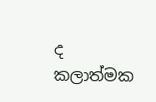ද කලාත්මක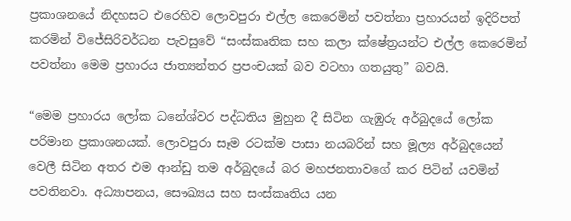ප්‍රකාශනයේ නිදහසට එරෙහිව ලොවපුරා එල්ල කෙරෙමින් පවත්නා ප්‍රහාරයන් ඉදිරිපත් කරමින් විජේසිරිවර්ධන පැවසුවේ “සංස්කෘතික සහ කලා ක්ෂේත්‍රයන්ට එල්ල කෙරෙමින් පවත්නා මෙම ප්‍රහාරය ජාත්‍යන්තර ප්‍රපංචයක් බව වටහා ගතයුතු” බවයි.

“මෙම ප්‍රහාරය ලෝක ධනේශ්වර පද්ධතිය මුහුන දී සිටින ගැඹුරු අර්බුදයේ ලෝක පරිමාන ප්‍රකාශනයක්. ලොවපුරා සෑම රටක්ම පාසා නයබරින් සහ මූල්‍ය අර්බුදයෙන් වෙලී සිටින අතර එම ආන්ඩු තම අර්බුදයේ බර මහජනතාවගේ කර පිටින් යවමින් පවතිනවා. අධ්‍යාපනය, සෞඛ්‍යය සහ සංස්කෘතිය යන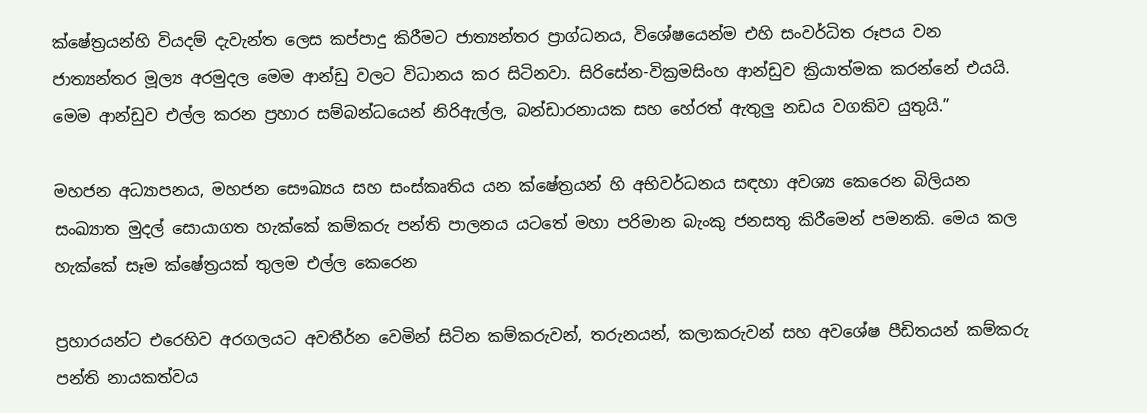ක්ෂේත්‍රයන්හි වියදම් දැවැන්ත ලෙස කප්පාදු කිරීමට ජාත්‍යන්තර ප්‍රාග්ධනය, විශේෂයෙන්ම එහි සංවර්ධිත රූපය වන ජාත්‍යන්තර මූල්‍ය අරමුදල මෙම ආන්ඩු වලට විධානය කර සිටිනවා. සිරිසේන-වික්‍රමසිංහ ආන්ඩුව ක්‍රියාත්මක කරන්නේ එයයි. මෙම ආන්ඩුව එල්ල කරන ප්‍රහාර සම්බන්ධයෙන් නිරිඇල්ල, බන්ඩාරනායක සහ හේරත් ඇතුලු නඩය වගකිව යුතුයි.”

මහජන අධ්‍යාපනය, මහජන සෞඛ්‍යය සහ සංස්කෘතිය යන ක්ෂේත්‍රයන් හි අභිවර්ධනය සඳහා අවශ්‍ය කෙරෙන බිලියන සංඛ්‍යාත මුදල් සොයාගත හැක්කේ කම්කරු පන්ති පාලනය යටතේ මහා පරිමාන බැංකු ජනසතු කිරීමෙන් පමනකි. මෙය කල හැක්කේ සෑම ක්ෂේත්‍රයක් තුලම එල්ල කෙරෙන

ප්‍රහාරයන්ට එරෙහිව අරගලයට අවතීර්න වෙමින් සිටින කම්කරුවන්, තරුනයන්, කලාකරුවන් සහ අවශේෂ පීඩිතයන් කම්කරු පන්ති නායකත්වය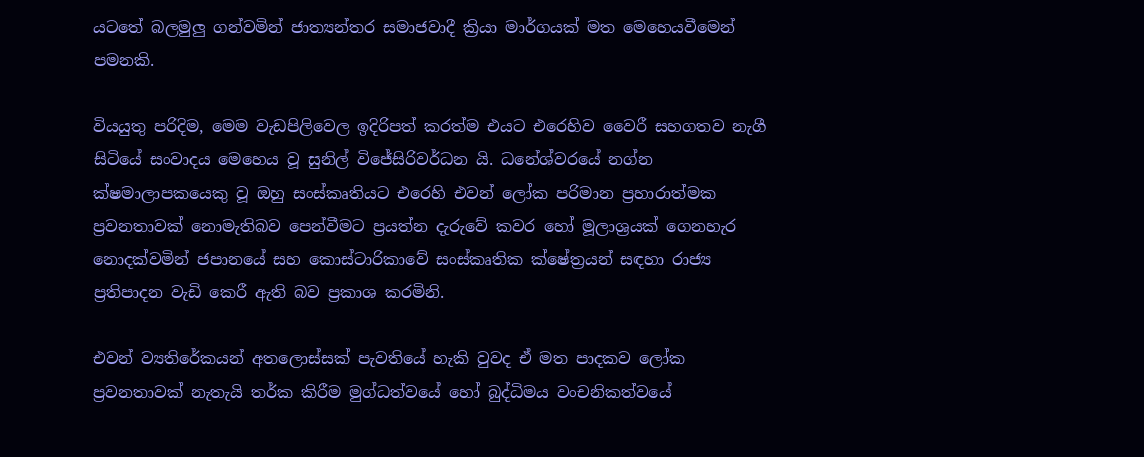යටතේ බලමුලු ගන්වමින් ජාත්‍යන්තර සමාජවාදී ක්‍රියා මාර්ගයක් මත මෙහෙයවීමෙන් පමනකි.

වියයුතු පරිදිම, මෙම වැඩපිලිවෙල ඉදිරිපත් කරත්ම එයට එරෙහිව වෛරී සහගතව නැගී සිටියේ සංවාදය මෙහෙය වූ සුනිල් විජේසිරිවර්ධන යි. ධනේශ්වරයේ නග්න ක්ෂමාලාපකයෙකු වූ ඔහු සංස්කෘතියට එරෙහි එවන් ලෝක පරිමාන ප්‍රහාරාත්මක ප්‍රවනතාවක් නොමැතිබව පෙන්වීමට ප්‍රයත්න දැරුවේ කවර හෝ මූලාශ්‍රයක් ගෙනහැර නොදක්වමින් ජපානයේ සහ කොස්ටාරිකාවේ සංස්කෘතික ක්ෂේත්‍රයන් සඳහා රාජ්‍ය ප්‍රතිපාදන වැඩි කෙරී ඇති බව ප්‍රකාශ කරමිනි.

එවන් ව්‍යතිරේකයන් අතලොස්සක් පැවතියේ හැකි වුවද ඒ මත පාදකව ලෝක ප්‍රවනතාවක් නැතැයි තර්ක කිරීම මුග්ධත්වයේ හෝ බුද්ධිමය වංචනිකත්වයේ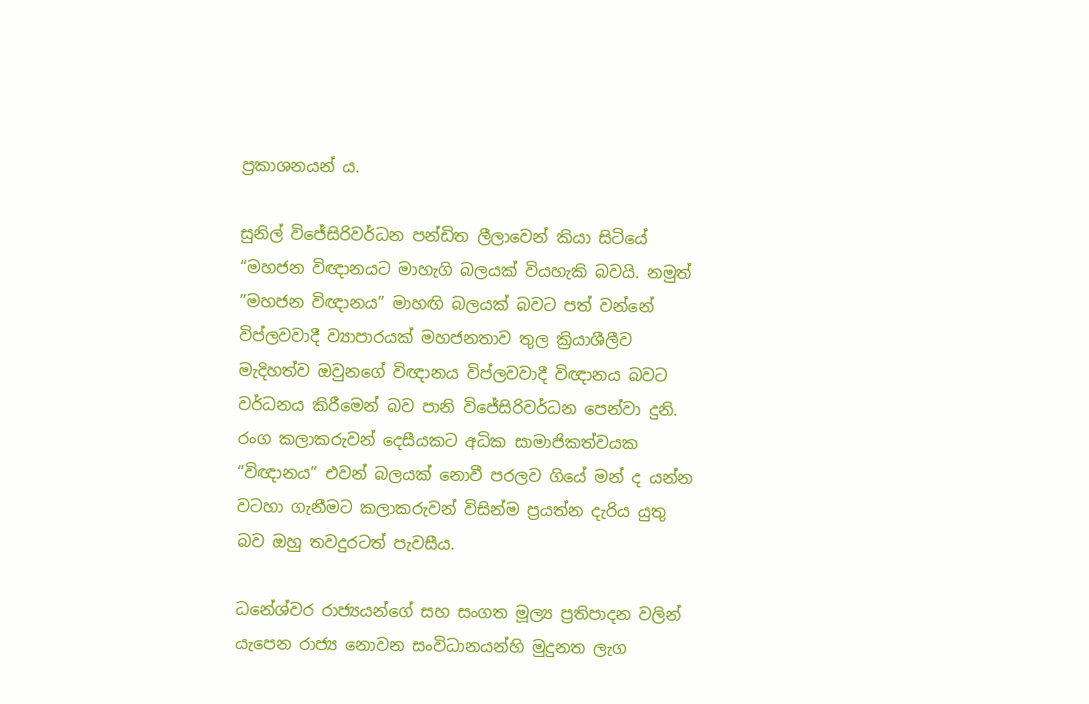ප්‍රකාශනයන් ය.

සුනිල් විජේසිරිවර්ධන පන්ඩිත ලීලාවෙන් කියා සිටියේ “මහජන විඥානයට මාහැගි බලයක් වියහැකි බවයි. නමුත් ”මහජන විඥානය” මාහඟි බලයක් බවට පත් වන්නේ විප්ලවවාදී ව්‍යාපාරයක් මහජනතාව තුල ක්‍රියාශීලීව මැදිහත්ව ඔවුනගේ විඥානය විප්ලවවාදී විඥානය බවට වර්ධනය කිරීමෙන් බව පානි විජේසිරිවර්ධන පෙන්වා දුනි. රංග කලාකරුවන් දෙසීයකට අධික සාමාජිකත්වයක “විඥානය” එවන් බලයක් නොවී පරලව ගියේ මන් ද යන්න වටහා ගැනීමට කලාකරුවන් විසින්ම ප්‍රයත්න දැරිය යුතු බව ඔහු තවදුරටත් පැවසීය.

ධනේශ්වර රාජ්‍යයන්ගේ සහ සංගත මූල්‍ය ප්‍රතිපාදන වලින් යැපෙන රාජ්‍ය නොවන සංවිධානයන්හි මුදුනත ලැග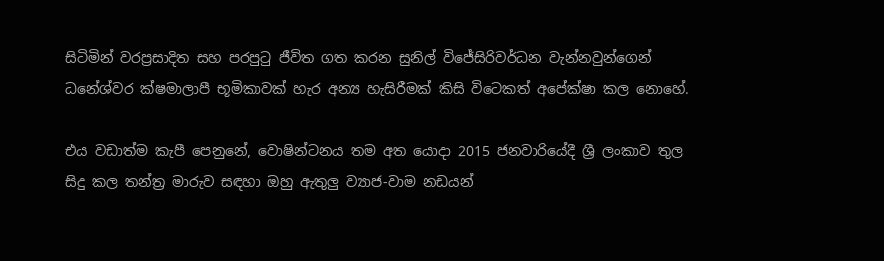සිටිමින් වරප්‍රසාදිත සහ පරපුටු ජීවිත ගත කරන සුනිල් විජේසිරිවර්ධන වැන්නවුන්ගෙන් ධනේශ්වර ක්ෂමාලාපී භූමිකාවක් හැර අන්‍ය හැසිරීමක් කිසි විටෙකත් අපේක්ෂා කල නොහේ.

එය වඩාත්ම කැපී පෙනුනේ, වොෂින්ටනය තම අත යොදා 2015 ජනවාරියේදී ශ්‍රී ලංකාව තුල සිදු කල තන්ත්‍ර මාරුව සඳහා ඔහු ඇතුලු ව්‍යාජ-වාම නඩයන්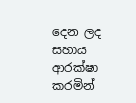දෙන ලද සහාය ආරක්ෂා කරමින්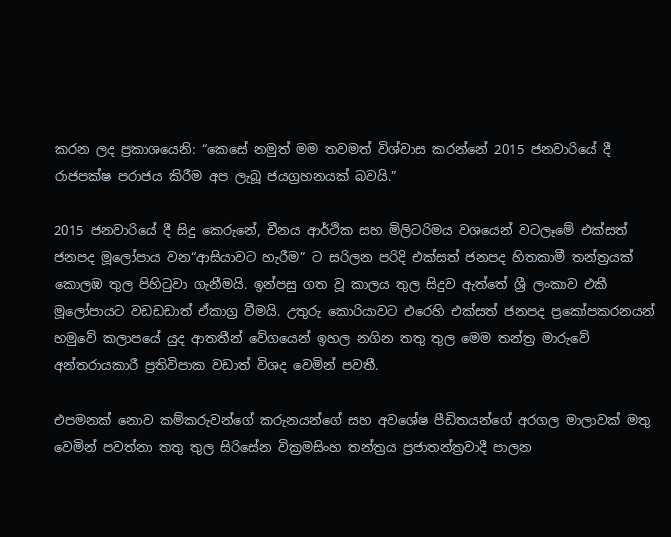කරන ලද ප්‍රකාශයෙනි: “කෙසේ නමුත් මම තවමත් විශ්වාස කරන්නේ 2015 ජනවාරියේ දී රාජපක්ෂ පරාජය කිරීම අප ලැබූ ජයග්‍රහනයක් බවයි.”

2015 ජනවාරියේ දී සිදු කෙරුනේ, චීනය ආර්ථික සහ මිලිටරිමය වශයෙන් වටලෑමේ එක්සත් ජනපද මූලෝපාය වන“ආසියාවට හැරීම” ට සරිලන පරිදි එක්සත් ජනපද හිතකාමී තන්ත්‍රයක් කොලඹ තුල පිහිටුවා ගැනීමයි. ඉන්පසු ගත වූ කාලය තුල සිදුව ඇත්තේ ශ්‍රී ලංකාව එකී මූලෝපායට වඩඩඩාත් ඒකාග්‍ර වීමයි. උතුරු කොරියාවට එරෙහි එක්සත් ජනපද ප්‍රකෝපකරනයන් හමුවේ කලාපයේ යුද ආතතීන් වේගයෙන් ඉහල නගින තතු තුල මෙම තන්ත්‍ර මාරුවේ අන්තරායකාරී ප්‍රතිවිපාක වඩාත් විශද වෙමින් පවතී.

එපමනක් නොව කම්කරුවන්ගේ කරුනයන්ගේ සහ අවශේෂ පීඩිතයන්ගේ අරගල මාලාවක් මතු වෙමින් පවත්නා තතු තුල සිරිසේන වික්‍රමසිංහ තන්ත්‍රය ප්‍රජාතන්ත්‍රවාදී පාලන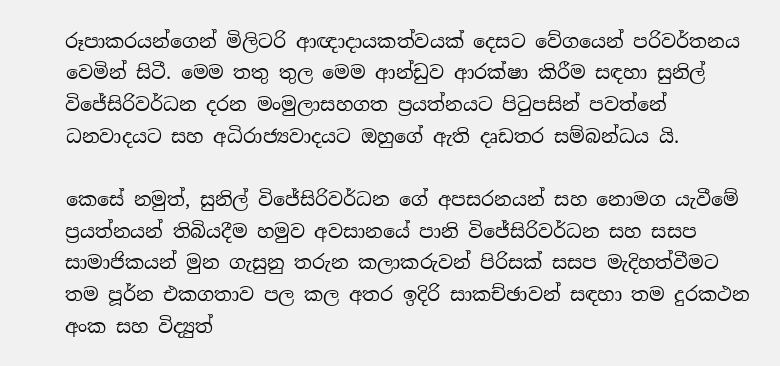රූපාකරයන්ගෙන් මිලිටරි ආඥාදායකත්වයක් දෙසට වේගයෙන් පරිවර්තනය වෙමින් සිටී. මෙම තතු තුල මෙම ආන්ඩුව ආරක්ෂා කිරීම සඳහා සුනිල් විජේසිරිවර්ධන දරන මංමුලාසහගත ප්‍රයත්නයට පිටුපසින් පවත්නේ ධනවාදයට සහ අධිරාජ්‍යවාදයට ඔහුගේ ඇති දෘඩතර සම්බන්ධය යි.

කෙසේ නමුත්, සුනිල් විජේසිරිවර්ධන ගේ අපසරනයන් සහ නොමග යැවීමේ ප්‍රයත්නයන් තිබියදීම හමුව අවසානයේ පානි විජේසිරිවර්ධන සහ සසප සාමාජිකයන් මුන ගැසුනු තරුන කලාකරුවන් පිරිසක් සසප මැදිහත්වීමට තම පූර්න එකගතාව පල කල අතර ඉදිරි සාකච්ඡාවන් සඳහා තම දුරකථන අංක සහ විද්‍යුත්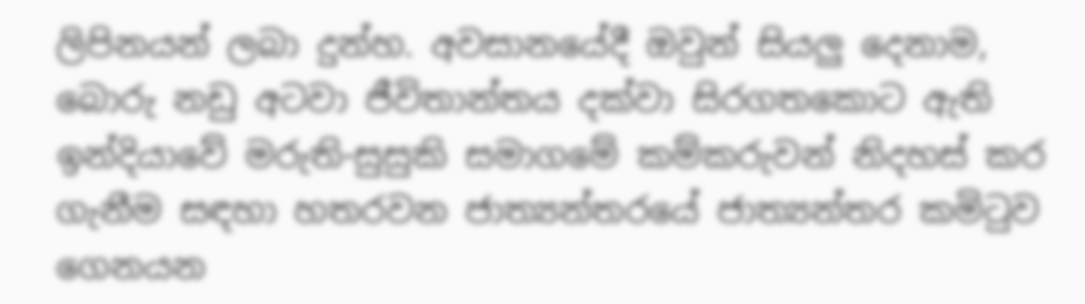ලිපිනයන් ලබා දුන්හ. අවසානයේදී ඔවුන් සියලු දෙනාම, බොරු නඩු අටවා ජීවිතාන්තය දක්වා සිරගතකොට ඇති ඉන්දියාවේ මරුති-සුසුකි සමාගමේ කම්කරුවන් නිදහස් කර ගැනීම සඳහා හතරවන ජාත්‍යන්තරයේ ජාත්‍යන්තර කමිටුව ගෙනයන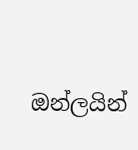ඔන්ලයින්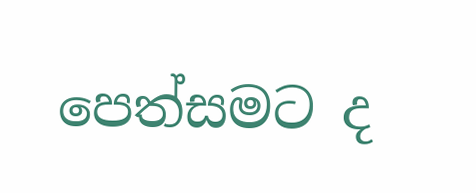පෙත්සමට ද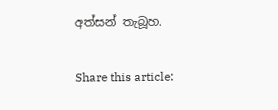අත්සන් තැබූහ.

Share this article: